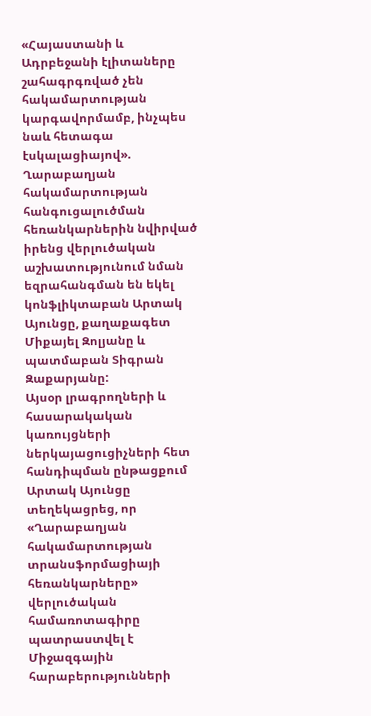«Հայաստանի և Ադրբեջանի էլիտաները շահագրգռված չեն հակամարտության կարգավորմամբ, ինչպես նաև հետագա էսկալացիայով». Ղարաբաղյան հակամարտության հանգուցալուծման հեռանկարներին նվիրված իրենց վերլուծական աշխատությունում նման եզրահանգման են եկել կոնֆլիկտաբան Արտակ Այունցը, քաղաքագետ Միքայել Զոլյանը և պատմաբան Տիգրան Զաքարյանը:
Այսօր լրագրողների և հասարակական կառույցների ներկայացուցիչների հետ հանդիպման ընթացքում Արտակ Այունցը տեղեկացրեց, որ «Ղարաբաղյան հակամարտության տրանսֆորմացիայի հեռանկարները» վերլուծական համառոտագիրը պատրաստվել է Միջազգային հարաբերությունների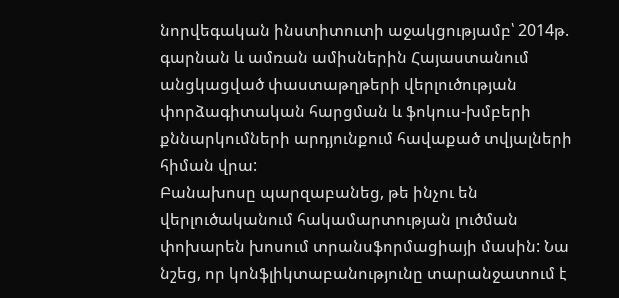նորվեգական ինստիտուտի աջակցությամբ՝ 2014թ. գարնան և ամռան ամիսներին Հայաստանում անցկացված փաստաթղթերի վերլուծության փորձագիտական հարցման և ֆոկուս-խմբերի քննարկումների արդյունքում հավաքած տվյալների հիման վրա:
Բանախոսը պարզաբանեց, թե ինչու են վերլուծականում հակամարտության լուծման փոխարեն խոսում տրանսֆորմացիայի մասին: Նա նշեց, որ կոնֆլիկտաբանությունը տարանջատում է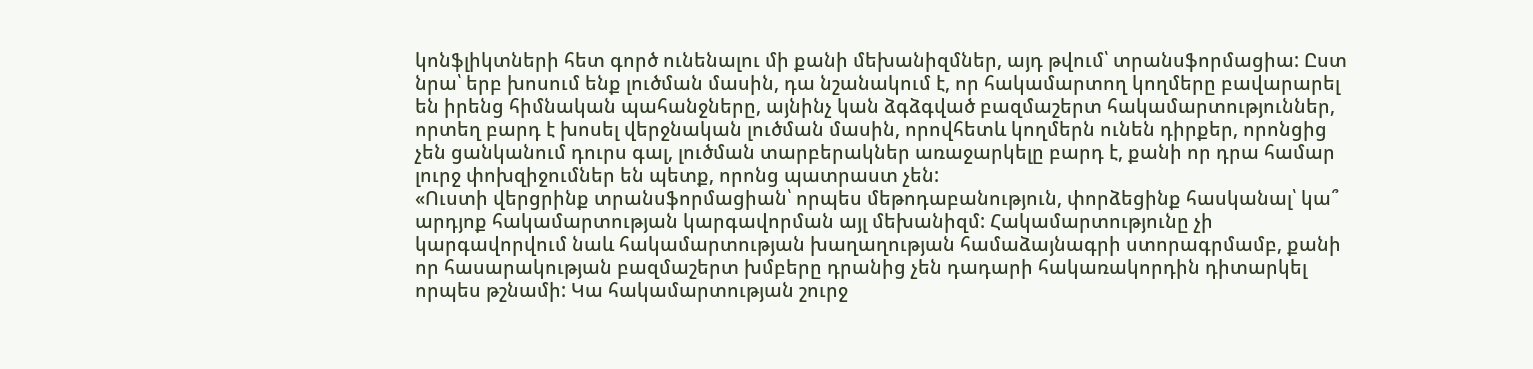կոնֆլիկտների հետ գործ ունենալու մի քանի մեխանիզմներ, այդ թվում՝ տրանսֆորմացիա: Ըստ նրա՝ երբ խոսում ենք լուծման մասին, դա նշանակում է, որ հակամարտող կողմերը բավարարել են իրենց հիմնական պահանջները, այնինչ կան ձգձգված բազմաշերտ հակամարտություններ, որտեղ բարդ է խոսել վերջնական լուծման մասին, որովհետև կողմերն ունեն դիրքեր, որոնցից չեն ցանկանում դուրս գալ, լուծման տարբերակներ առաջարկելը բարդ է, քանի որ դրա համար լուրջ փոխզիջումներ են պետք, որոնց պատրաստ չեն:
«Ուստի վերցրինք տրանսֆորմացիան՝ որպես մեթոդաբանություն, փորձեցինք հասկանալ՝ կա՞ արդյոք հակամարտության կարգավորման այլ մեխանիզմ: Հակամարտությունը չի կարգավորվում նաև հակամարտության խաղաղության համաձայնագրի ստորագրմամբ, քանի որ հասարակության բազմաշերտ խմբերը դրանից չեն դադարի հակառակորդին դիտարկել որպես թշնամի: Կա հակամարտության շուրջ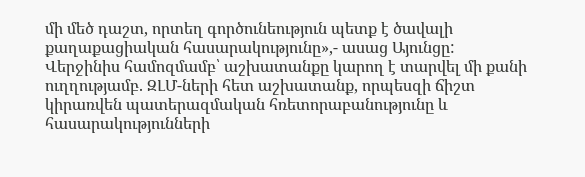մի մեծ դաշտ, որտեղ գործունեություն պետք է ծավալի քաղաքացիական հասարակությունը»,- ասաց Այունցը:
Վերջինիս համոզմամբ՝ աշխատանքը կարող է տարվել մի քանի ուղղությամբ. ԶԼՄ-ների հետ աշխատանք, որպեսզի ճիշտ կիրառվեն պատերազմական հռետորաբանությունը և հասարակությունների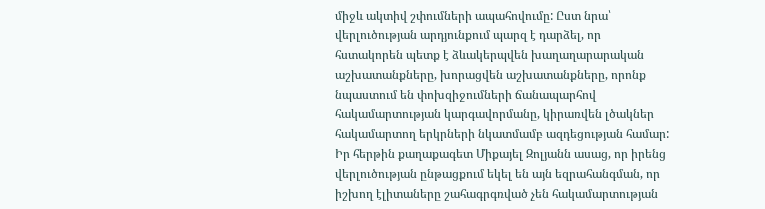միջև ակտիվ շփումների ապահովումը: Ըստ նրա՝ վերլուծության արդյունքում պարզ է դարձել, որ հստակորեն պետք է ձևակերպվեն խաղաղարարական աշխատանքները, խորացվեն աշխատանքները, որոնք նպաստում են փոխզիջումների ճանապարհով հակամարտության կարգավորմանը, կիրառվեն լծակներ հակամարտող երկրների նկատմամբ ազդեցության համար:
Իր հերթին քաղաքագետ Միքայել Զոլյանն ասաց, որ իրենց վերլուծության ընթացքում եկել են այն եզրահանգման, որ իշխող էլիտաները շահագրգռված չեն հակամարտության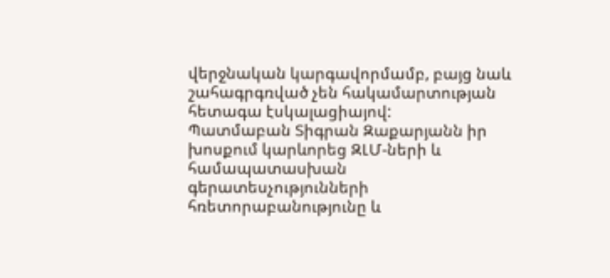վերջնական կարգավորմամբ, բայց նաև շահագրգռված չեն հակամարտության հետագա էսկալացիայով:
Պատմաբան Տիգրան Զաքարյանն իր խոսքում կարևորեց ԶԼՄ-ների և համապատասխան գերատեսչությունների հռետորաբանությունը և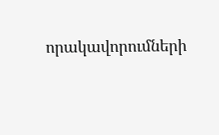որակավորումների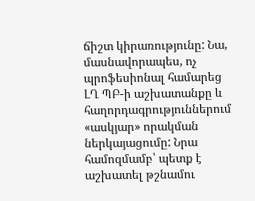ճիշտ կիրառությունը: Նա, մասնավորապես, ոչ պրոֆեսիոնալ համարեց ԼՂ ՊԲ-ի աշխատանքը և հաղորդագրություններում «ասկյար» որակման ներկայացումը: Նրա համոզմամբ՝ պետք է աշխատել թշնամու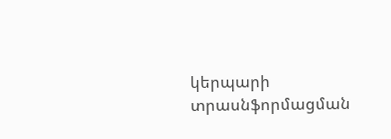կերպարի տրասնֆորմացման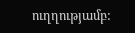ուղղությամբ: